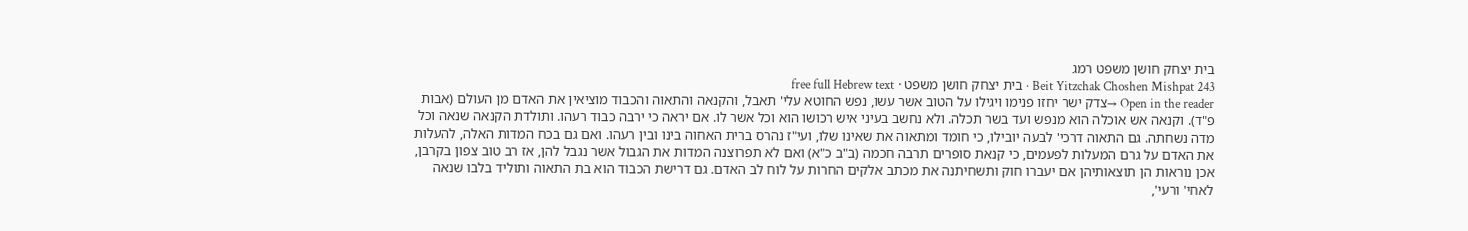בית יצחק חושן משפט רמג
Beit Yitzchak Choshen Mishpat 243 · בית יצחק חושן משפט · free full Hebrew text
Open in the reader →צדק ישר יחזו פנימו ויגילו על הטוב אשר עשו, נפש החוטא עלי' תאבל, והקנאה והתאוה והכבוד מוציאין את האדם מן העולם (אבות פ"ד). וקנאה אש אוכלה הוא מנפש ועד בשר תכלה. ולא נחשב בעיני איש רכושו הוא וכל אשר לו. אם יראה כי ירבה כבוד רעהו. ותולדת הקנאה שנאה וכל מדה נשחתה. גם התאוה דרכי' לבעה יובילו, כי חומד ומתאוה את שאינו שלו, ועי"ז נהרס ברית האחוה בינו ובין רעהו. ואם גם בכח המדות האלה, להעלות את האדם על גרם המעלות לפעמים, כי קנאת סופרים תרבה חכמה (ב"ב כ"א) ואם לא תפרוצנה המדות את הגבול אשר נגבל להן, אז רב טוב צפון בקרבן, אכן נוראות הן תוצאותיהן אם יעברו חוק ותשחיתנה את מכתב אלקים החרות על לוח לב האדם. גם דרישת הכבוד הוא בת התאוה ותוליד בלבו שנאה לאחי' ורעי',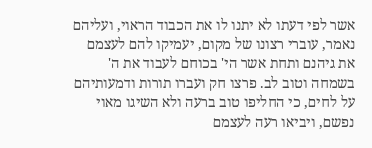אשר לפי דעתו לא יתנו לו את הכבוד הראוי, ועליהם נאמר, עוברי רצונו של מקום, יעמיקו להם לעצמם את גיהנם ותחת אשר הי' בכוחם לעבוד את ה' בשמחה וטוב לב. פרצו חק ועברו תורות ודמעותיהם על לחים, כי החליפו טוב ברעה ולא השיגו מאוי נפשם, ויביאו רעה לעצמם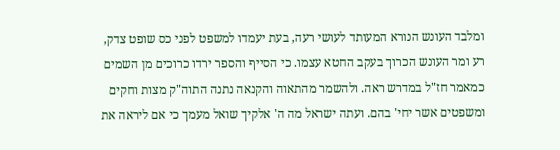ומלבד העונש הנורא המעותד לעושי רעה, בעת יעמדו למשפט לפני כס שופט צדק, רע ומר העונש הכרוך בעקב החטא עצמו. כי הסייף והספר ירדו כרוכים מן השמים כמאמר חז"ל במדרש ראה. ולהשמר מהתאוה והקנאה נתנה התוה"ק מצות וחקים ומשפטים אשר יחי' בהם. ועתה ישראל מה ה' אלקיך שואל מעמך כי אם ליראה את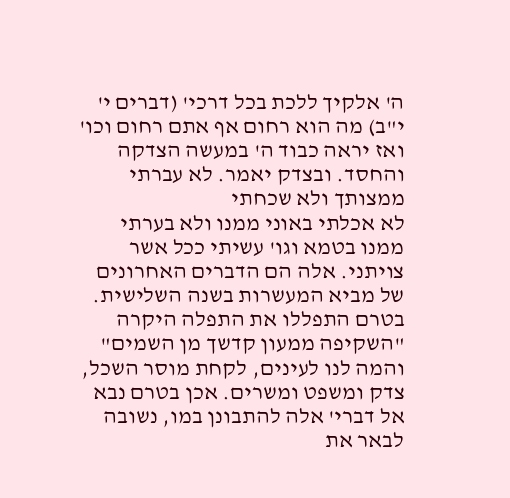ה' אלקיך ללכת בכל דרכי' (דברים י' י"ב) מה הוא רחום אף אתם רחום וכו' ואז יראה כבוד ה' במעשה הצדקה והחסד. ובצדק יאמר. לא עברתי ממצותך ולא שכחתי
לא אכלתי באוני ממנו ולא בערתי ממנו בטמא וגו' עשיתי ככל אשר צויתני. אלה הם הדברים האחרונים של מביא המעשרות בשנה השלישית. בטרם התפללו את התפלה היקרה "השקיפה ממעון קדשך מן השמים" והמה לנו לעינים, לקחת מוסר השכל, צדק ומשפט ומשרים. אכן בטרם נבא אל דברי' אלה להתבונן במו, נשובה לבאר את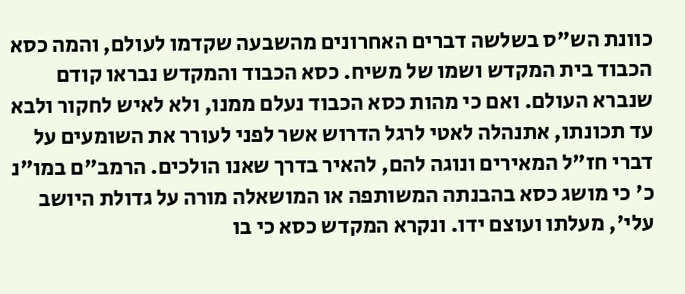כוונת הש"ס בשלשה דברים האחרונים מהשבעה שקדמו לעולם, והמה כסא הכבוד בית המקדש ושמו של משיח. כסא הכבוד והמקדש נבראו קודם שנברא העולם. ואם כי מהות כסא הכבוד נעלם ממנו, ולא לאיש לחקור ולבא עד תכונתו, אתנהלה לאטי לרגל הדרוש אשר לפני לעורר את השומעים על דברי חז"ל המאירים ונוגה להם, להאיר בדרך שאנו הולכים. הרמב"ם במו"נ כ' כי מושג כסא בהבנתה המשותפה או המושאלה מורה על גדולת היושב עלי', מעלתו ועוצם ידו. ונקרא המקדש כסא כי בו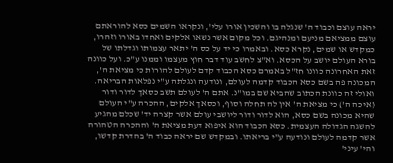יראה עוצם וכבוד ה' שנגלה בו והשכין אורו עלי', ונקראו השמים כסא להוראתם עוצם ממציאם מניעם ומנהיגם. וכל מקום אשר נשאו אלקים ואחדו באורו וזהרו, כמקדש או שמים, נקרא כסא. ובאמרו כי יד על כס ה' יתאר עצמותו וגדלתו של בורא העולם יושב על הכסא. וא"צ לחשב עוד דבר חוץ מעצמו וממנו ע"כ. ועל כוונה זאת האחרונה כוונו חז"ל באמרם כסא הכבוד קדם לעולם להורות כי מציאת ה', המכונה פה בשם כסא הכבוד קדמה לעולם, ונודעה ונגלתה ע"י נפלאות הבריאה. ואולי זה כוונת הכתוב שהביא שם במו"נ. אתם ה' לעולם תשב כסאך לדור ודור (איכה ה') כי מציאת ה' אין לה תחלה וסוף, וכסאך אלקים, ההכרה ע"י העולם שהיא מכונה בשם כסא, הוא לדור ודור ליושבי עולם אשר קצרה יד' שכלם מהגיע להשגה הגדולה העצמית. כסא הכבוד הוא איפוא דעת מציאת ה' וההכרה הטהורה אשר קדמה לעולם ונודעה ע"י בריאתו. ובמקדש שם יראה כבוד ה' בהדרת קדשו, והי' עיני'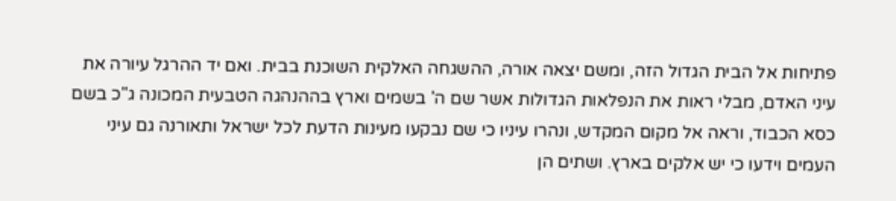פתיחות אל הבית הגדול הזה, ומשם יצאה אורה, ההשגחה האלקית השוכנת בבית. ואם יד ההרגל עיורה את עיני האדם, מבלי ראות את הנפלאות הגדולות אשר שם ה' בשמים וארץ בההנהגה הטבעית המכונה ג"כ בשם כסא הכבוד, וראה אל מקום המקדש, ונהרו עיניו כי שם נבקעו מעינות הדעת לכל ישראל ותאורנה גם עיני העמים וידעו כי יש אלקים בארץ. ושתים הן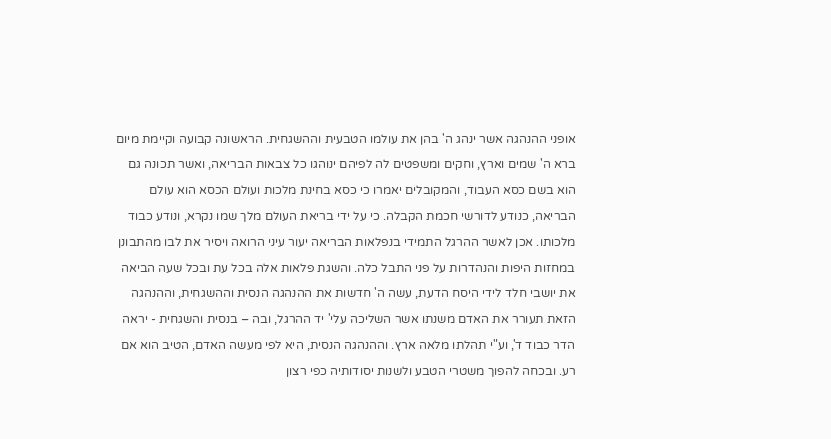אופני ההנהגה אשר ינהג ה' בהן את עולמו הטבעית וההשגחית. הראשונה קבועה וקיימת מיום ברא ה' שמים וארץ, וחקים ומשפטים לה לפיהם ינוהגו כל צבאות הבריאה, ואשר תכונה גם הוא בשם כסא העבוד, והמקובלים יאמרו כי כסא בחינת מלכות ועולם הכסא הוא עולם הבריאה, כנודע לדורשי חכמת הקבלה. כי על ידי בריאת העולם מלך שמו נקרא, ונודע כבוד מלכותו. אכן לאשר ההרגל התמידי בנפלאות הבריאה יעור עיני הרואה ויסיר את לבו מהתבונן במחזות היפות והנהדרות על פני התבל כלה. והשגת פלאות אלה בכל עת ובכל שעה הביאה את יושבי חלד לידי היסח הדעת, עשה ה' חדשות את ההנהגה הנסית וההשגחית, וההנהגה הזאת תעורר את האדם משנתו אשר השליכה עלי' יד ההרגל, ובה – בנסית והשגחית - יראה הדר כבוד ד', וע"י תהלתו מלאה ארץ. וההנהגה הנסית, היא לפי מעשה האדם, הטיב הוא אם רע. ובכחה להפוך משטרי הטבע ולשנות יסודותיה כפי רצון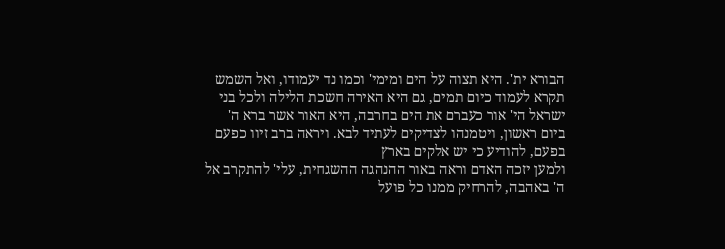הבורא ית'. היא תצוה על הים ומימי' וכמו נד יעמודו, ואל השמש תקרא לעמוד כיום תמים, גם היא האירה חשכת הלילה ולכל בני ישראל הי' אור כעברם את הים בחרבה, היא האור אשר ברא ה' ביום ראשון, ויטמנהו לצדיקים לעתיד לבא. ויראה ברב זיוו כפעם בפעם, להודיע כי יש אלקים בארץ
ולמען יזכה האדם וראה באור ההנהגה ההשגחית, עלי' להתקרב אל ה' באהבה, להרחיק ממנו כל פועל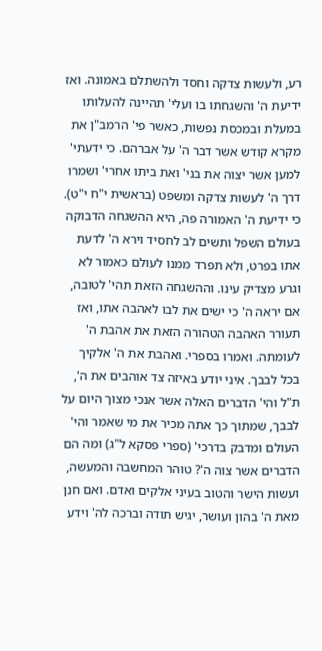רע, ולעשות צדקה וחסד ולהשתלם באמונה. ואז ידיעת ה' והשגחתו בו ועלי' תהיינה להעלותו במעלת ובמכסת נפשות, כאשר פי' הרמב"ן את מקרא קודש אשר דבר ה' על אברהם. כי ידעתי' למען אשר יצוה את בני' ואת ביתו אחרי' ושמרו דרך ה' לעשות צדקה ומשפט (בראשית י"ח י"ט). כי ידיעת ה' האמורה פה, היא ההשגחה הדבוקה בעולם השפל ותשים לב לחסיד וירא ה' לדעת אתו בפרט, ולא תפרד ממנו לעולם כאמור לא וגרע מצדיק עינו. וההשגחה הזאת תהי' לטובה, אם יראה ה' כי ישים את לבו לאהבה אתו, ואז תעורר האהבה הטהורה הזאת את אהבת ה' לעומתה. ואמרו בספרי. ואהבת את ה' אלקיך בכל לבבך. איני יודע באיזה צד אוהבים את ה', ת"ל והי' הדברים האלה אשר אנכי מצוך היום על לבבך, שמתוך כך אתה מכיר את מי שאמר והי' העולם ומדבק בדרכי' (ספרי פסקא ל"ג) ומה הם הדברים אשר צוה ה'? טוהר המחשבה והמעשה, ועשות הישר והטוב בעיני אלקים ואדם. ואם חנן מאת ה' בהון ועושר, יגיש תודה וברכה לה' וידע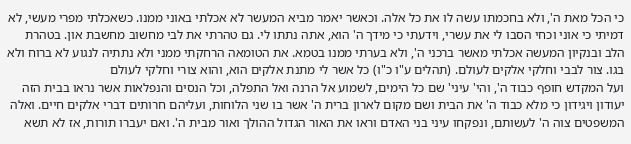כי הכל מאת ה', ולא בחכמתו עשה לו את כל אלה. וכאשר יאמר מביא המעשר לא אכלתי באוני ממנו. כשאכלתי מפרי מעשי, לא דמיתי כי אוני וכחי הסבו לי את עשרי, וידעתי כי מידך ה' הוא, אתה נתתו לי. גם טהרתי את לבי מחשוב מחשבת און. בטהרת הלב ובנקיון המעשה אכלתי מאשר ברכני ה', ולא בערתי ממנו בטמא. את הטומאה הרחקתי ממני ולא נתתיה לנגוע לא ברוח ולא בגו. צור לבבי וחלקי אלקים לעולם. (תהלים ע"ו כ"ו) כל אשר לי מתנת אלקים הוא, והוא צורי וחלקי לעולם
ועל המקדש חופף כבוד ה', והי' עיני' שם כל הימים, לשמוע אל הרנה ואל התפלה, וכל הנסים והנפלאות אשר נראו בבית הזה יעודון ויגידון כי מלא כבוד ה' את הבית ושם מקום לארון ברית ה' אשר בו שני הלוחות, ועליהם חרותים דברי אלקים חיים. ואלה המשפטים צוה ה' לעשותם, ונפקחו עיני בני האדם וראו את האור הגדול ההולך ואור מבית ה'. ואם יעברו תורות, אז לא תשא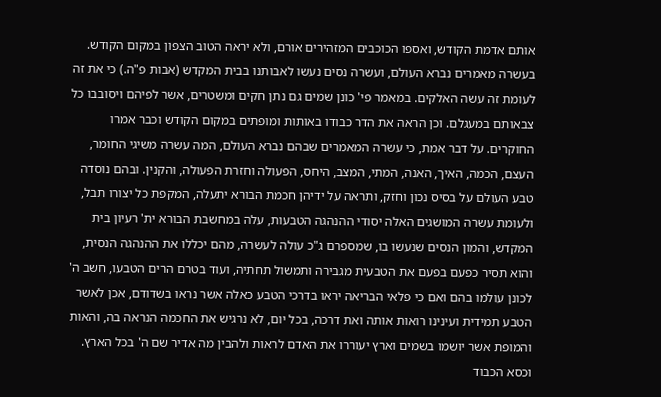אותם אדמת הקודש, ואספו הכוכבים המזהירים אורם, ולא יראה הטוב הצפון במקום הקודש. בעשרה מאמרים נברא העולם, ועשרה נסים נעשו לאבותנו בבית המקדש (אבות פ"ה.) כי את זה לעומת זה עשה האלקים. במאמר פי' כונן שמים גם נתן חקים ומשטרים, אשר לפיהם ויסובבו כל צבאותם במעגלם. וכן הראה את הדר כבודו באותות ומופתים במקום הקודש וכבר אמרו החוקרים. על דבר אמת, כי עשרה המאמרים שבהם נברא העולם, המה עשרה משיגי החומר, העצם, הכמה, האיך, האנה, המתי, המצב, היחס, הפעולה וחזרת הפעולה, והקנין. ובהם נוסדה טבע העולם על בסיס נכון וחזק, ותראה על ידיהן חכמת הבורא יתעלה, המקפת כל יצורו תבל, ולעומת עשרה המושגים האלה יסודי ההנהגה הטבעות, עלה במחשבת הבורא ית' רעיון בית המקדש, והמון הנסים שנעשו בו, שמספרם ג"כ עולה לעשרה, מהם יכללו את ההנהגה הנסית, והוא תסיר כפעם בפעם את הטבעית מגבירה ותמשול תחתיה, ועוד בטרם הרים הטבעו, חשב ה' לכונן עולמו בהם ואם כי פלאי הבריאה יראו בדרכי הטבע כאלה אשר נראו בשדודם, אכן לאשר הטבע תמידית ועינינו רואות אותה ואת דרכה, בכל יום, לא נרגיש את החכמה הנראה בה, והאות והמופת אשר יושמו בשמים וארץ יעוררו את האדם לראות ולהבין מה אדיר שם ה' בכל הארץ. וכסא הכבוד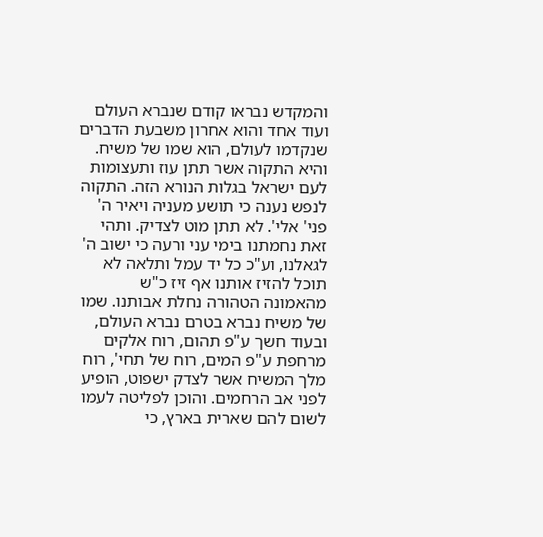והמקדש נבראו קודם שנברא העולם
ועוד אחד והוא אחרון משבעת הדברים שנקדמו לעולם, הוא שמו של משיח. והיא התקוה אשר תתן עוז ותעצומות לעם ישראל בגלות הנורא הזה. התקוה לנפש נענה כי תושע מעניה ויאיר ה' פני' אלי'. לא תתן מוט לצדיק. ותהי זאת נחמתנו בימי עני ורעה כי ישוב ה' לגאלנו, וע"כ כל יד עמל ותלאה לא תוכל להזיז אותנו אף זיז כ"ש מהאמונה הטהורה נחלת אבותנו. שמו של משיח נברא בטרם נברא העולם, ובעוד חשך ע"פ תהום, רוח אלקים מרחפת ע"פ המים, רוח של תחי', רוח מלך המשיח אשר לצדק ישפוט, הופיע לפני אב הרחמים. והוכן לפליטה לעמו לשום להם שארית בארץ, כי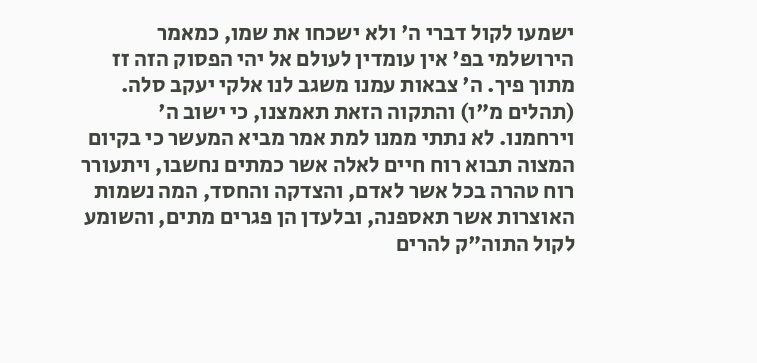ישמעו לקול דברי ה' ולא ישכחו את שמו, כמאמר הירושלמי בפ' אין עומדין לעולם אל יהי הפסוק הזה זז מתוך פיך. ה' צבאות עמנו משגב לנו אלקי יעקב סלה. (תהלים מ"ו) והתקוה הזאת תאמצנו, כי ישוב ה' וירחמנו. לא נתתי ממנו למת אמר מביא המעשר כי בקיום המצוה תבוא רוח חיים לאלה אשר כמתים נחשבו, ויתעורר רוח טהרה בכל אשר לאדם, והצדקה והחסד, המה נשמות האוצרות אשר תאספנה, ובלעדן הן פגרים מתים, והשומע לקול התוה"ק להרים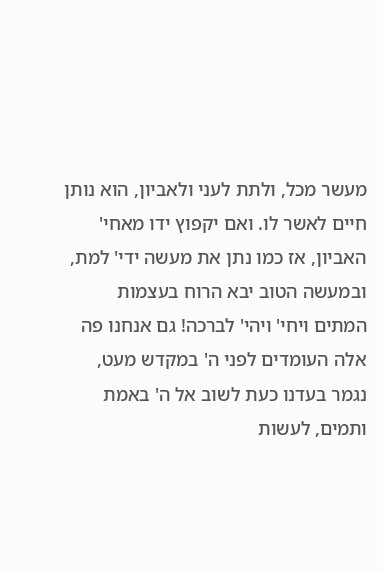מעשר מכל, ולתת לעני ולאביון, הוא נותן חיים לאשר לו. ואם יקפוץ ידו מאחי' האביון, אז כמו נתן את מעשה ידי' למת, ובמעשה הטוב יבא הרוח בעצמות המתים ויחי' ויהי' לברכה! גם אנחנו פה אלה העומדים לפני ה' במקדש מעט, נגמר בעדנו כעת לשוב אל ה' באמת ותמים, לעשות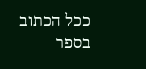ככל הכתוב בספר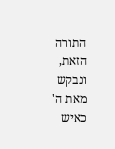התורה הזאת, ונבקש מאת ה' כאיש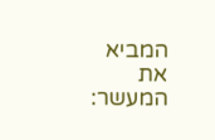המביא את המעשר: